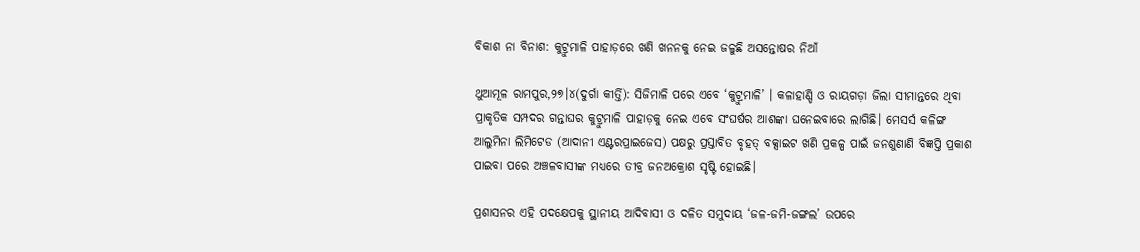ବିକାଶ ନା ବିନାଶ: କୁଟ୍ରୁମାଳି ପାହାଡ଼ରେ ଖଣି ଖନନକୁ ନେଇ ଜଳୁଛି ଅସନ୍ତୋଷର ନିଆଁ

ଥୁଆମୂଳ ରାମପୁର,୨୭।୪(ଦୁର୍ଗା କୀର୍ତ୍ତି): ସିଜିମାଳି ପରେ ଏବେ ‘କୁଟ୍ରୁମାଳି’ । କଳାହାଣ୍ଡି ଓ ରାୟଗଡ଼ା ଜିଲା ସୀମାନ୍ତରେ ଥିବା ପ୍ରାକୃତିକ ସମ୍ପଦର ଗନ୍ତାଘର କୁଟ୍ରୁମାଳି ପାହାଡ଼କୁ ନେଇ ଏବେ ସଂଘର୍ଷର ଆଶଙ୍କା ଘନେଇବାରେ ଲାଗିଛି। ମେସର୍ସ କଳିଙ୍ଗ ଆଲୁମିନା ଲିମିଟେଡ (ଆଦାନୀ ଏଣ୍ଟରପ୍ରାଇଜେସ) ପକ୍ଷରୁ ପ୍ରସ୍ତାବିତ ବୃହତ୍‌ ବକ୍ସାଇଟ ଖଣି ପ୍ରକଳ୍ପ ପାଇଁ ଜନଶୁଣାଣି ବିଜ୍ଞପ୍ତି ପ୍ରକାଶ ପାଇବା ପରେ ଅଞ୍ଚଳବାସୀଙ୍କ ମଧ୍ୟରେ ତୀବ୍ର ଜନଅକ୍ରୋଶ ସୃଷ୍ଟି ହୋଇଛି।

ପ୍ରଶାସନର ଏହି ପଦକ୍ଷେପକୁ ସ୍ଥାନୀୟ ଆଦିବାସୀ ଓ ଦଳିତ ସମୁଦାୟ ‘ଜଳ-ଜମି-ଜଙ୍ଗଲ’ ଉପରେ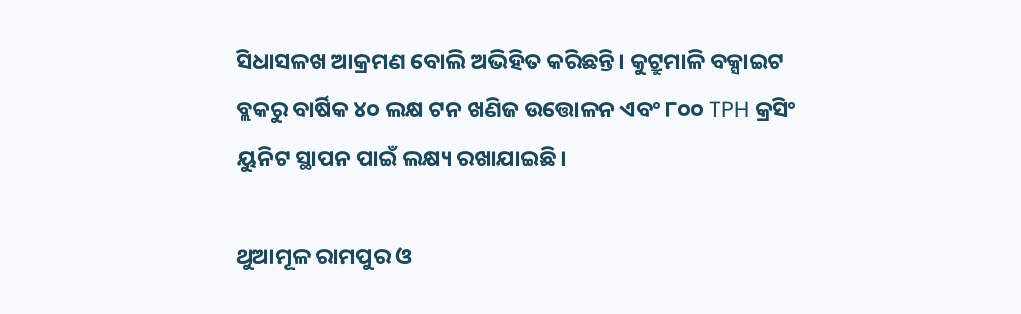ସିଧାସଳଖ ଆକ୍ରମଣ ବୋଲି ଅଭିହିତ କରିଛନ୍ତି। କୁଟ୍ରୁମାଳି ବକ୍ସାଇଟ ବ୍ଲକରୁ ବାର୍ଷିକ ୪୦ ଲକ୍ଷ ଟନ ଖଣିଜ ଉତ୍ତୋଳନ ଏବଂ ୮୦୦ TPH କ୍ରସିଂ ୟୁନିଟ ସ୍ଥାପନ ପାଇଁ ଲକ୍ଷ୍ୟ ରଖାଯାଇଛି।

ଥୁଆମୂଳ ରାମପୁର ଓ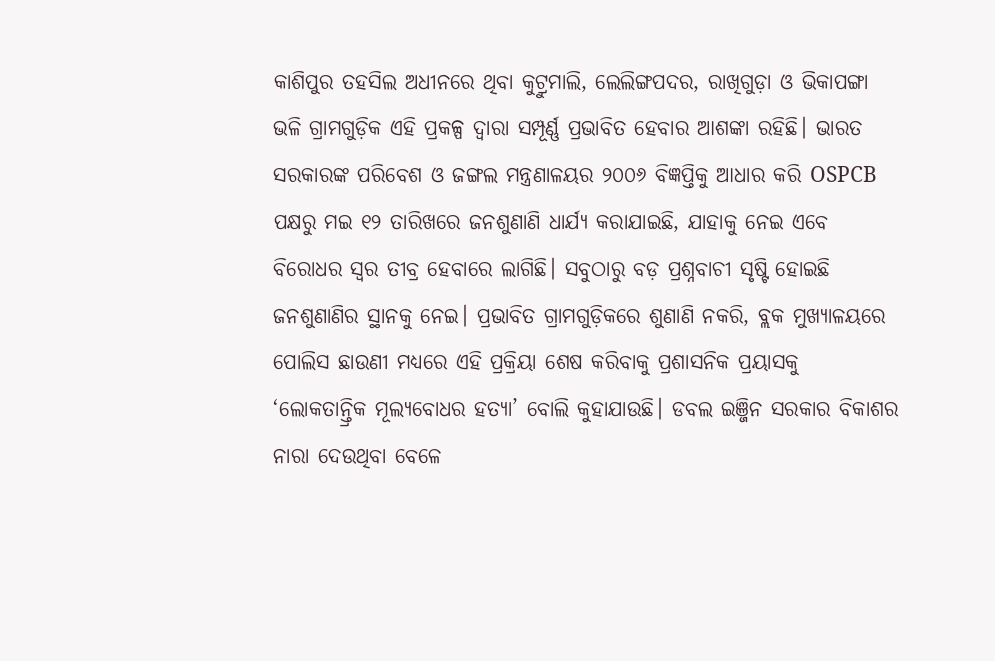କାଶିପୁର ତହସିଲ ଅଧୀନରେ ଥିବା କୁଟ୍ରୁମାଲି, ଲେଲିଙ୍ଗପଦର, ରାଖିଗୁଡ଼ା ଓ ଭିକାପଙ୍ଗା ଭଳି ଗ୍ରାମଗୁଡ଼ିକ ଏହି ପ୍ରକଳ୍ପ ଦ୍ୱାରା ସମ୍ପୂର୍ଣ୍ଣ ପ୍ରଭାବିତ ହେବାର ଆଶଙ୍କା ରହିଛି। ଭାରତ ସରକାରଙ୍କ ପରିବେଶ ଓ ଜଙ୍ଗଲ ମନ୍ତ୍ରଣାଳୟର ୨୦୦୬ ବିଜ୍ଞପ୍ତିକୁ ଆଧାର କରି OSPCB ପକ୍ଷରୁ ମଇ ୧୨ ତାରିଖରେ ଜନଶୁଣାଣି ଧାର୍ଯ୍ୟ କରାଯାଇଛି, ଯାହାକୁ ନେଇ ଏବେ ବିରୋଧର ସ୍ବର ତୀବ୍ର ହେବାରେ ଲାଗିଛି। ସବୁଠାରୁ ବଡ଼ ପ୍ରଶ୍ନବାଚୀ ସୃଷ୍ଟି ହୋଇଛି ଜନଶୁଣାଣିର ସ୍ଥାନକୁ ନେଇ। ପ୍ରଭାବିତ ଗ୍ରାମଗୁଡ଼ିକରେ ଶୁଣାଣି ନକରି, ବ୍ଲକ ମୁଖ୍ୟାଳୟରେ ପୋଲିସ ଛାଉଣୀ ମଧ୍ୟରେ ଏହି ପ୍ରକ୍ରିୟା ଶେଷ କରିବାକୁ ପ୍ରଶାସନିକ ପ୍ରୟାସକୁ ‘ଲୋକତାନ୍ତ୍ରିକ ମୂଲ୍ୟବୋଧର ହତ୍ୟା’ ବୋଲି କୁହାଯାଉଛି। ଡବଲ ଇଞ୍ଜିନ ସରକାର ବିକାଶର ନାରା ଦେଉଥିବା ବେଳେ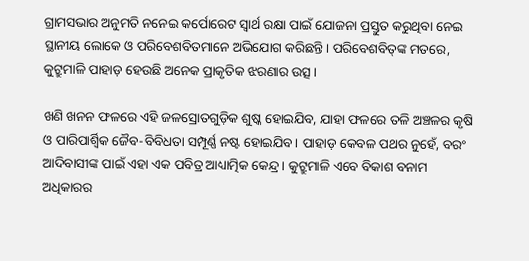ଗ୍ରାମସଭାର ଅନୁମତି ନନେଇ କର୍ପୋରେଟ ସ୍ବାର୍ଥ ରକ୍ଷା ପାଇଁ ଯୋଜନା ପ୍ରସ୍ତୁତ କରୁଥିବା ନେଇ ସ୍ଥାନୀୟ ଲୋକେ ଓ ପରିବେଶବିତମାନେ ଅଭିଯୋଗ କରିଛନ୍ତି। ପରିବେଶବିତ୍‌ଙ୍କ ମତରେ, କୁଟ୍ରୁମାଳି ପାହାଡ଼ ହେଉଛି ଅନେକ ପ୍ରାକୃତିକ ଝରଣାର ଉତ୍ସ।

ଖଣି ଖନନ ଫଳରେ ଏହି ଜଳସ୍ରୋତଗୁଡ଼ିକ ଶୁଷ୍କ ହୋଇଯିବ, ଯାହା ଫଳରେ ତଳି ଅଞ୍ଚଳର କୃଷି ଓ ପାରିପାର୍ଶ୍ୱିକ ଜୈବ-ବିବିଧତା ସମ୍ପୂର୍ଣ୍ଣ ନଷ୍ଟ ହୋଇଯିବ। ପାହାଡ଼ କେବଳ ପଥର ନୁହେଁ, ବରଂ ଆଦିବାସୀଙ୍କ ପାଇଁ ଏହା ଏକ ପବିତ୍ର ଆଧ୍ୟାତ୍ମିକ କେନ୍ଦ୍ର। କୁଟ୍ରୁମାଳି ଏବେ ବିକାଶ ବନାମ ଅଧିକାରର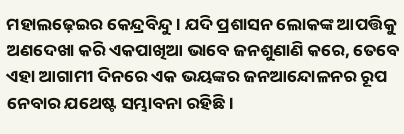ମହାଲଢ଼େଇର କେନ୍ଦ୍ରବିନ୍ଦୁ। ଯଦି ପ୍ରଶାସନ ଲୋକଙ୍କ ଆପତ୍ତିକୁ ଅଣଦେଖା କରି ଏକପାଖିଆ ଭାବେ ଜନଶୁଣାଣି କରେ, ତେବେ ଏହା ଆଗାମୀ ଦିନରେ ଏକ ଭୟଙ୍କର ଜନଆନ୍ଦୋଳନର ରୂପ ନେବାର ଯଥେଷ୍ଟ ସମ୍ଭାବନା ରହିଛି।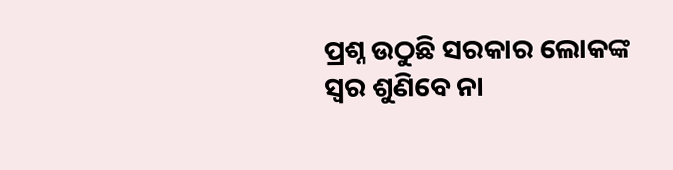ପ୍ରଶ୍ନ ଉଠୁଛି ସରକାର ଲୋକଙ୍କ ସ୍ବର ଶୁଣିବେ ନା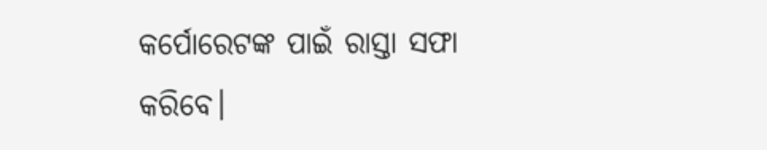କର୍ପୋରେଟଙ୍କ ପାଇଁ ରାସ୍ତା ସଫା କରିବେ।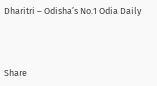Dharitri – Odisha’s No.1 Odia Daily



Share